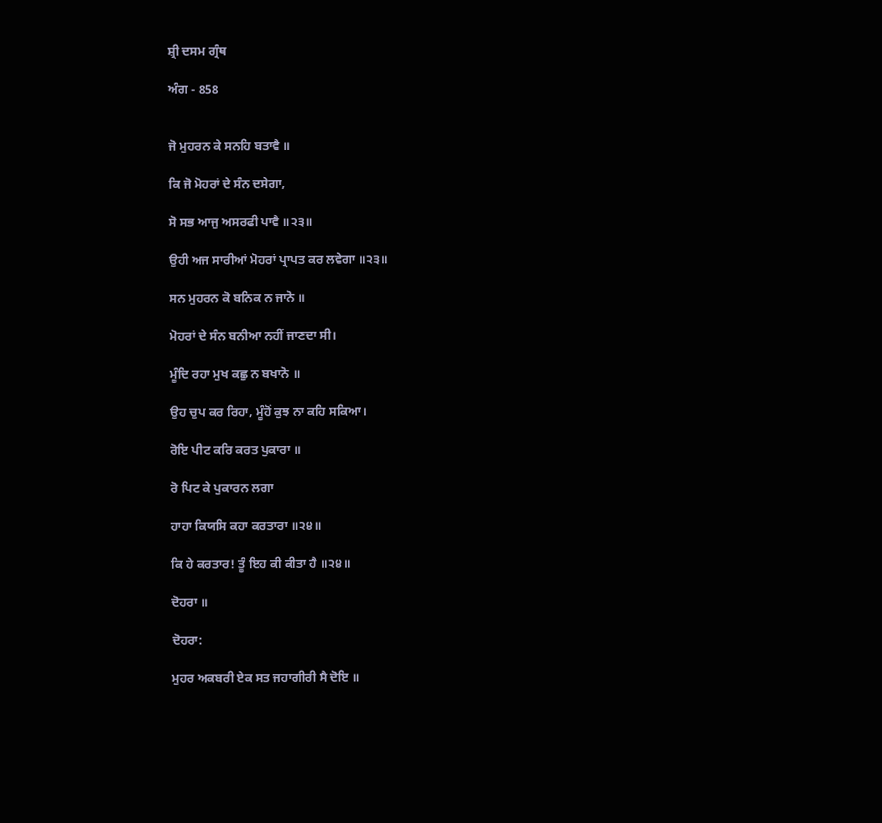ਸ਼੍ਰੀ ਦਸਮ ਗ੍ਰੰਥ

ਅੰਗ - 858


ਜੋ ਮੁਹਰਨ ਕੇ ਸਨਹਿ ਬਤਾਵੈ ॥

ਕਿ ਜੋ ਮੋਹਰਾਂ ਦੇ ਸੰਨ ਦਸੇਗਾ,

ਸੋ ਸਭ ਆਜੁ ਅਸਰਫੀ ਪਾਵੈ ॥੨੩॥

ਉਹੀ ਅਜ ਸਾਰੀਆਂ ਮੋਹਰਾਂ ਪ੍ਰਾਪਤ ਕਰ ਲਵੇਗਾ ॥੨੩॥

ਸਨ ਮੁਹਰਨ ਕੋ ਬਨਿਕ ਨ ਜਾਨੋ ॥

ਮੋਹਰਾਂ ਦੇ ਸੰਨ ਬਨੀਆ ਨਹੀਂ ਜਾਣਦਾ ਸੀ।

ਮੂੰਦਿ ਰਹਾ ਮੁਖ ਕਛੁ ਨ ਬਖਾਨੋ ॥

ਉਹ ਚੁਪ ਕਰ ਰਿਹਾ, ਮੂੰਹੋਂ ਕੁਝ ਨਾ ਕਹਿ ਸਕਿਆ।

ਰੋਇ ਪੀਟ ਕਰਿ ਕਰਤ ਪੁਕਾਰਾ ॥

ਰੋ ਪਿਟ ਕੇ ਪੁਕਾਰਨ ਲਗਾ

ਹਾਹਾ ਕਿਯਸਿ ਕਹਾ ਕਰਤਾਰਾ ॥੨੪॥

ਕਿ ਹੇ ਕਰਤਾਰ! ਤੂੰ ਇਹ ਕੀ ਕੀਤਾ ਹੈ ॥੨੪॥

ਦੋਹਰਾ ॥

ਦੋਹਰਾ:

ਮੁਹਰ ਅਕਬਰੀ ਏਕ ਸਤ ਜਹਾਗੀਰੀ ਸੈ ਦੋਇ ॥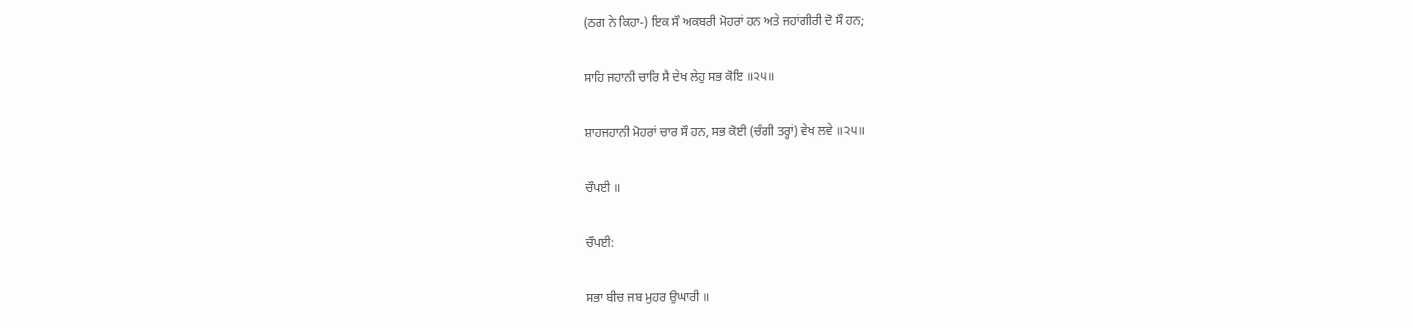(ਠਗ ਨੇ ਕਿਹਾ-) ਇਕ ਸੌ ਅਕਬਰੀ ਮੋਹਰਾਂ ਹਨ ਅਤੇ ਜਹਾਂਗੀਰੀ ਦੋ ਸੌ ਹਨ;

ਸਾਹਿ ਜਹਾਨੀ ਚਾਰਿ ਸੈ ਦੇਖ ਲੇਹੁ ਸਭ ਕੋਇ ॥੨੫॥

ਸ਼ਾਹਜਹਾਨੀ ਮੋਹਰਾਂ ਚਾਰ ਸੌ ਹਨ, ਸਭ ਕੋਈ (ਚੰਗੀ ਤਰ੍ਹਾਂ) ਵੇਖ ਲਵੇ ॥੨੫॥

ਚੌਪਈ ॥

ਚੌਪਈ:

ਸਭਾ ਬੀਚ ਜਬ ਮੁਹਰ ਉਘਾਰੀ ॥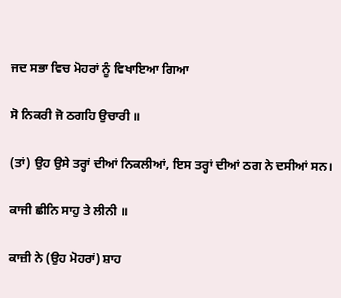ਜਦ ਸਭਾ ਵਿਚ ਮੋਹਰਾਂ ਨੂੰ ਵਿਖਾਇਆ ਗਿਆ

ਸੋ ਨਿਕਰੀ ਜੋ ਠਗਹਿ ਉਚਾਰੀ ॥

(ਤਾਂ) ਉਹ ਉਸੇ ਤਰ੍ਹਾਂ ਦੀਆਂ ਨਿਕਲੀਆਂ, ਇਸ ਤਰ੍ਹਾਂ ਦੀਆਂ ਠਗ ਨੇ ਦਸੀਆਂ ਸਨ।

ਕਾਜੀ ਛੀਨਿ ਸਾਹੁ ਤੇ ਲੀਨੀ ॥

ਕਾਜ਼ੀ ਨੇ (ਉਹ ਮੋਹਰਾਂ) ਸ਼ਾਹ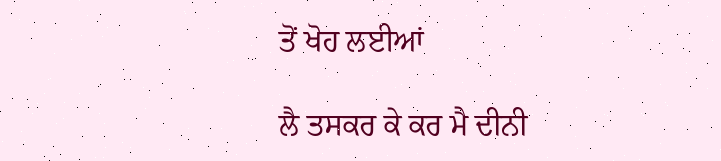ਤੋਂ ਖੋਹ ਲਈਆਂ

ਲੈ ਤਸਕਰ ਕੇ ਕਰ ਮੈ ਦੀਨੀ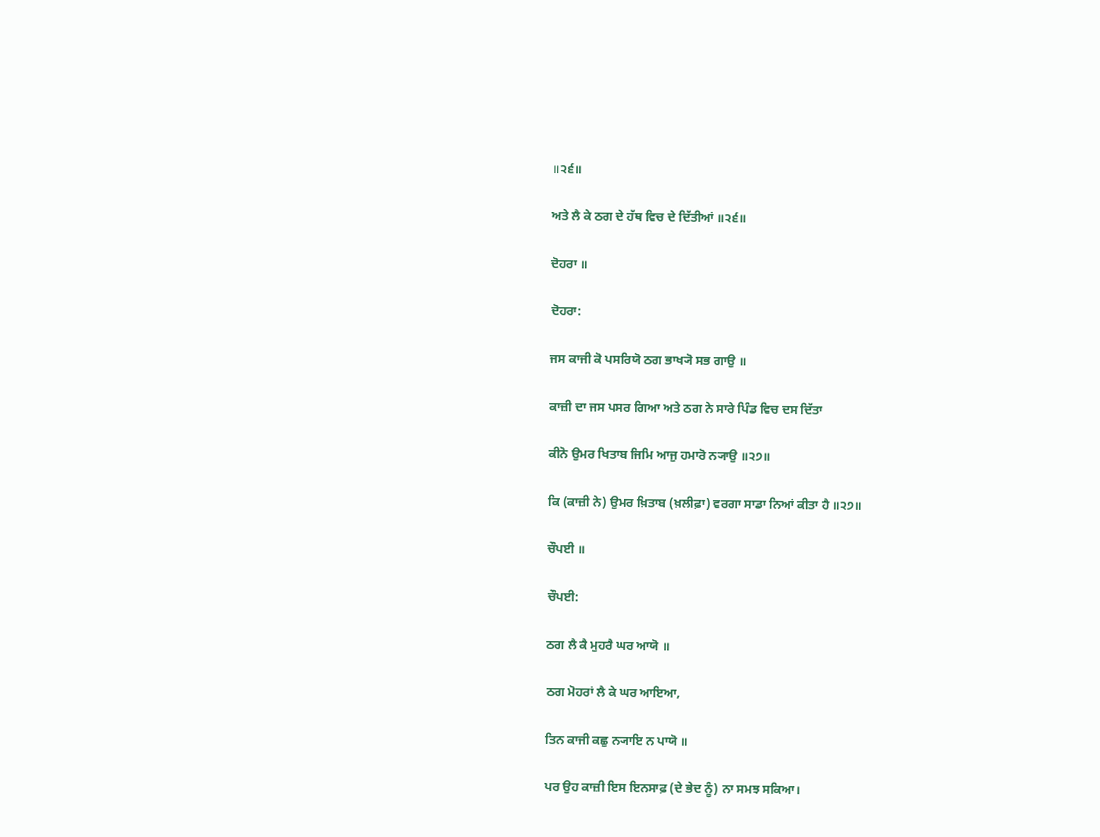॥੨੬॥

ਅਤੇ ਲੈ ਕੇ ਠਗ ਦੇ ਹੱਥ ਵਿਚ ਦੇ ਦਿੱਤੀਆਂ ॥੨੬॥

ਦੋਹਰਾ ॥

ਦੋਹਰਾ:

ਜਸ ਕਾਜੀ ਕੋ ਪਸਰਿਯੋ ਠਗ ਭਾਖ੍ਯੋ ਸਭ ਗਾਉ ॥

ਕਾਜ਼ੀ ਦਾ ਜਸ ਪਸਰ ਗਿਆ ਅਤੇ ਠਗ ਨੇ ਸਾਰੇ ਪਿੰਡ ਵਿਚ ਦਸ ਦਿੱਤਾ

ਕੀਨੋ ਉਮਰ ਖਿਤਾਬ ਜਿਮਿ ਆਜੁ ਹਮਾਰੋ ਨ੍ਯਾਉ ॥੨੭॥

ਕਿ (ਕਾਜ਼ੀ ਨੇ) ਉਮਰ ਖ਼ਿਤਾਬ (ਖ਼ਲੀਫ਼ਾ) ਵਰਗਾ ਸਾਡਾ ਨਿਆਂ ਕੀਤਾ ਹੈ ॥੨੭॥

ਚੌਪਈ ॥

ਚੌਪਈ:

ਠਗ ਲੈ ਕੈ ਮੁਹਰੈ ਘਰ ਆਯੋ ॥

ਠਗ ਮੋਹਰਾਂ ਲੈ ਕੇ ਘਰ ਆਇਆ,

ਤਿਨ ਕਾਜੀ ਕਛੁ ਨ੍ਯਾਇ ਨ ਪਾਯੋ ॥

ਪਰ ਉਹ ਕਾਜ਼ੀ ਇਸ ਇਨਸਾਫ਼ (ਦੇ ਭੇਦ ਨੂੰ) ਨਾ ਸਮਝ ਸਕਿਆ।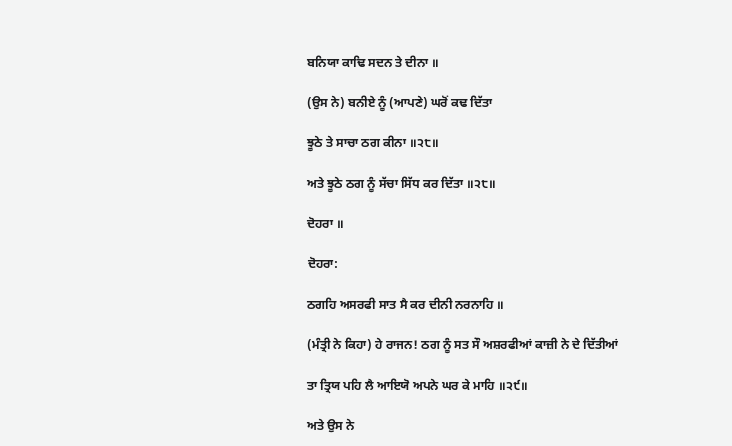ਬਨਿਯਾ ਕਾਢਿ ਸਦਨ ਤੇ ਦੀਨਾ ॥

(ਉਸ ਨੇ) ਬਨੀਏ ਨੂੰ (ਆਪਣੇ) ਘਰੋਂ ਕਢ ਦਿੱਤਾ

ਝੂਠੇ ਤੇ ਸਾਚਾ ਠਗ ਕੀਨਾ ॥੨੮॥

ਅਤੇ ਝੂਠੇ ਠਗ ਨੂੰ ਸੱਚਾ ਸਿੱਧ ਕਰ ਦਿੱਤਾ ॥੨੮॥

ਦੋਹਰਾ ॥

ਦੋਹਰਾ:

ਠਗਹਿ ਅਸਰਫੀ ਸਾਤ ਸੈ ਕਰ ਦੀਨੀ ਨਰਨਾਹਿ ॥

(ਮੰਤ੍ਰੀ ਨੇ ਕਿਹਾ) ਹੇ ਰਾਜਨ! ਠਗ ਨੂੰ ਸਤ ਸੌ ਅਸ਼ਰਫੀਆਂ ਕਾਜ਼ੀ ਨੇ ਦੇ ਦਿੱਤੀਆਂ

ਤਾ ਤ੍ਰਿਯ ਪਹਿ ਲੈ ਆਇਯੋ ਅਪਨੇ ਘਰ ਕੇ ਮਾਹਿ ॥੨੯॥

ਅਤੇ ਉਸ ਨੇ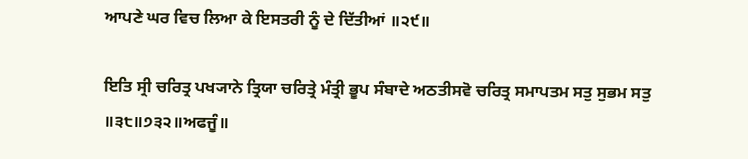ਆਪਣੇ ਘਰ ਵਿਚ ਲਿਆ ਕੇ ਇਸਤਰੀ ਨੂੰ ਦੇ ਦਿੱਤੀਆਂ ॥੨੯॥

ਇਤਿ ਸ੍ਰੀ ਚਰਿਤ੍ਰ ਪਖ੍ਯਾਨੇ ਤ੍ਰਿਯਾ ਚਰਿਤ੍ਰੇ ਮੰਤ੍ਰੀ ਭੂਪ ਸੰਬਾਦੇ ਅਠਤੀਸਵੋ ਚਰਿਤ੍ਰ ਸਮਾਪਤਮ ਸਤੁ ਸੁਭਮ ਸਤੁ ॥੩੮॥੭੩੨॥ਅਫਜੂੰ॥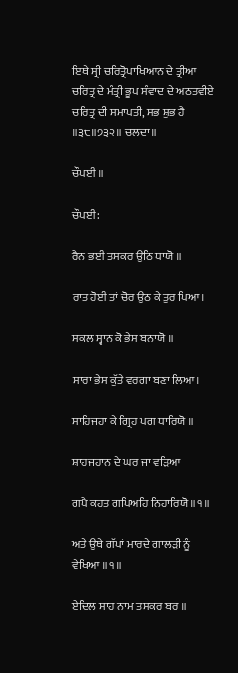ਇਥੇ ਸ੍ਰੀ ਚਰਿਤ੍ਰੋਪਾਖਿਆਨ ਦੇ ਤ੍ਰੀਆ ਚਰਿਤ੍ਰ ਦੇ ਮੰਤ੍ਰੀ ਭੂਪ ਸੰਵਾਦ ਦੇ ਅਠਤਵੀਏ ਚਰਿਤ੍ਰ ਦੀ ਸਮਾਪਤੀ, ਸਭ ਸ਼ੁਭ ਹੈ ॥੩੮॥੭੩੨॥ ਚਲਦਾ॥

ਚੌਪਈ ॥

ਚੌਪਈ:

ਰੈਨ ਭਈ ਤਸਕਰ ਉਠਿ ਧਾਯੋ ॥

ਰਾਤ ਹੋਈ ਤਾਂ ਚੋਰ ਉਠ ਕੇ ਤੁਰ ਪਿਆ।

ਸਕਲ ਸ੍ਵਾਨ ਕੋ ਭੇਸ ਬਨਾਯੋ ॥

ਸਾਰਾ ਭੇਸ ਕੁੱਤੇ ਵਰਗਾ ਬਣਾ ਲਿਆ।

ਸਾਹਿਜਹਾ ਕੇ ਗ੍ਰਿਹ ਪਗ ਧਾਰਿਯੋ ॥

ਸ਼ਾਹਜਹਾਨ ਦੇ ਘਰ ਜਾ ਵੜਿਆ

ਗਪੈ ਕਹਤ ਗਪਿਅਹਿ ਨਿਹਾਰਿਯੋ ॥੧॥

ਅਤੇ ਉਥੇ ਗੱਪਾਂ ਮਾਰਦੇ ਗਾਲੜੀ ਨੂੰ ਵੇਖਿਆ ॥੧॥

ਏਦਿਲ ਸਾਹ ਨਾਮ ਤਸਕਰ ਬਰ ॥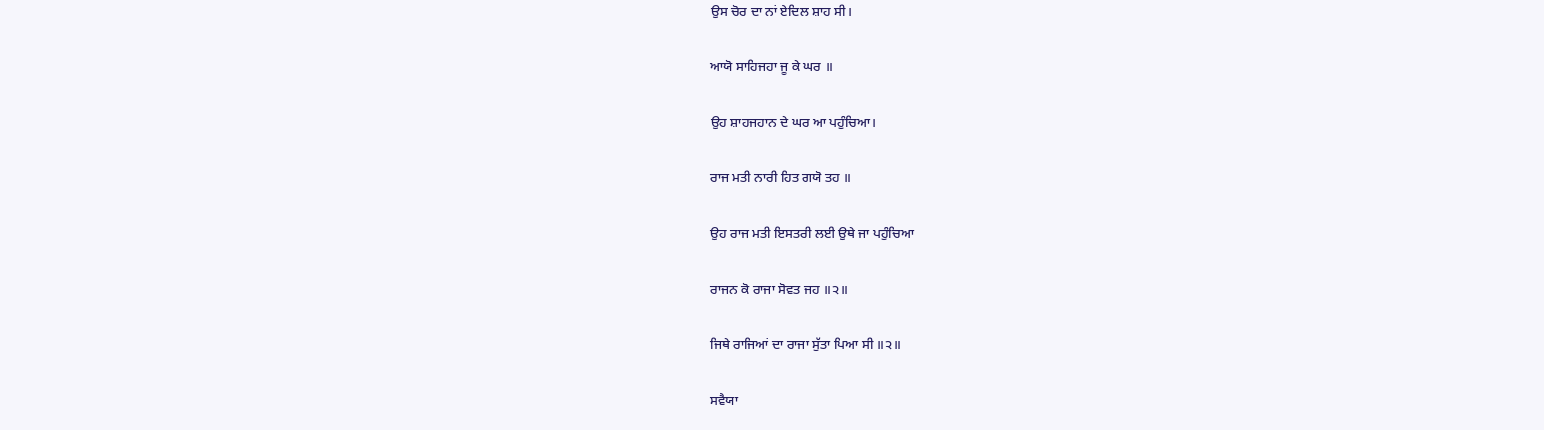ਉਸ ਚੋਰ ਦਾ ਨਾਂ ਏਦਿਲ ਸ਼ਾਹ ਸੀ।

ਆਯੋ ਸਾਹਿਜਹਾ ਜੂ ਕੇ ਘਰ ॥

ਉਹ ਸ਼ਾਹਜਹਾਨ ਦੇ ਘਰ ਆ ਪਹੁੰਚਿਆ।

ਰਾਜ ਮਤੀ ਨਾਰੀ ਹਿਤ ਗਯੋ ਤਹ ॥

ਉਹ ਰਾਜ ਮਤੀ ਇਸਤਰੀ ਲਈ ਉਥੇ ਜਾ ਪਹੁੰਚਿਆ

ਰਾਜਨ ਕੋ ਰਾਜਾ ਸੋਵਤ ਜਹ ॥੨॥

ਜਿਥੇ ਰਾਜਿਆਂ ਦਾ ਰਾਜਾ ਸੁੱਤਾ ਪਿਆ ਸੀ ॥੨॥

ਸਵੈਯਾ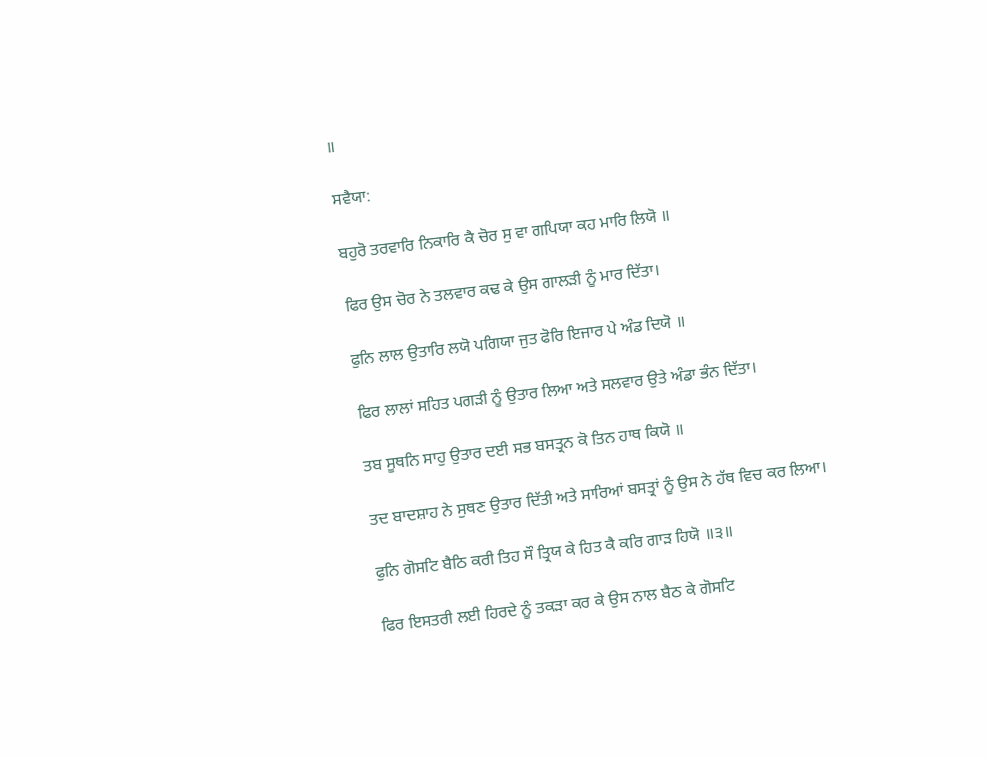॥

ਸਵੈਯਾ:

ਬਹੁਰੋ ਤਰਵਾਰਿ ਨਿਕਾਰਿ ਕੈ ਚੋਰ ਸੁ ਵਾ ਗਪਿਯਾ ਕਹ ਮਾਰਿ ਲਿਯੋ ॥

ਫਿਰ ਉਸ ਚੋਰ ਨੇ ਤਲਵਾਰ ਕਢ ਕੇ ਉਸ ਗਾਲੜੀ ਨੂੰ ਮਾਰ ਦਿੱਤਾ।

ਫੁਨਿ ਲਾਲ ਉਤਾਰਿ ਲਯੋ ਪਗਿਯਾ ਜੁਤ ਫੋਰਿ ਇਜਾਰ ਪੇ ਅੰਡ ਦਿਯੋ ॥

ਫਿਰ ਲਾਲਾਂ ਸਹਿਤ ਪਗੜੀ ਨੂੰ ਉਤਾਰ ਲਿਆ ਅਤੇ ਸਲਵਾਰ ਉਤੇ ਅੰਡਾ ਭੰਨ ਦਿੱਤਾ।

ਤਬ ਸੂਥਨਿ ਸਾਹੁ ਉਤਾਰ ਦਈ ਸਭ ਬਸਤ੍ਰਨ ਕੋ ਤਿਨ ਹਾਥ ਕਿਯੋ ॥

ਤਦ ਬਾਦਸ਼ਾਹ ਨੇ ਸੁਥਣ ਉਤਾਰ ਦਿੱਤੀ ਅਤੇ ਸਾਰਿਆਂ ਬਸਤ੍ਰਾਂ ਨੂੰ ਉਸ ਨੇ ਹੱਥ ਵਿਚ ਕਰ ਲਿਆ।

ਫੁਨਿ ਗੋਸਟਿ ਬੈਠਿ ਕਰੀ ਤਿਹ ਸੌ ਤ੍ਰਿਯ ਕੇ ਹਿਤ ਕੈ ਕਰਿ ਗਾੜ ਹਿਯੋ ॥੩॥

ਫਿਰ ਇਸਤਰੀ ਲਈ ਹਿਰਦੇ ਨੂੰ ਤਕੜਾ ਕਰ ਕੇ ਉਸ ਨਾਲ ਬੈਠ ਕੇ ਗੋਸਟਿ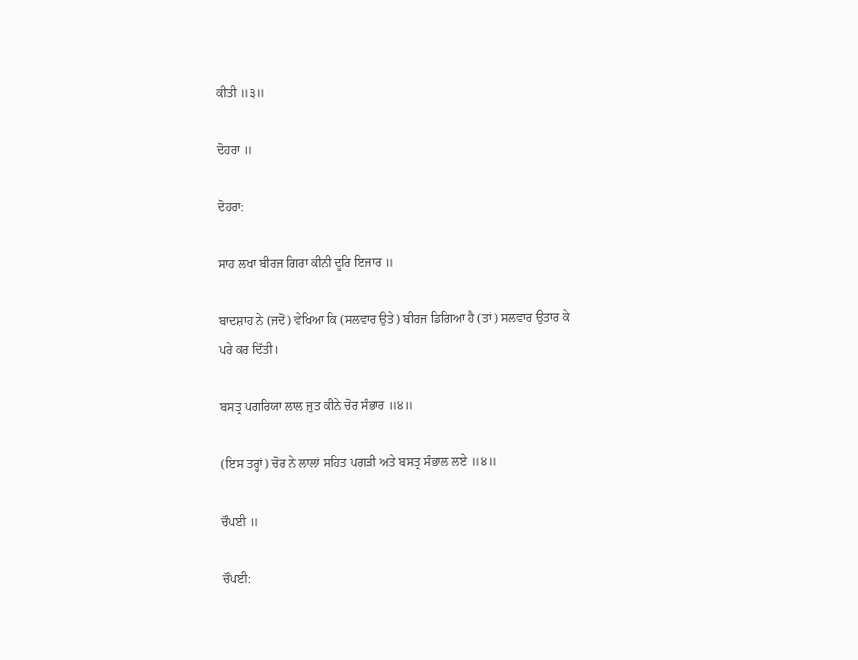ਕੀਤੀ ॥੩॥

ਦੋਹਰਾ ॥

ਦੋਹਰਾ:

ਸਾਹ ਲਖਾ ਬੀਰਜ ਗਿਰਾ ਕੀਨੀ ਦੂਰਿ ਇਜਾਰ ॥

ਬਾਦਸ਼ਾਹ ਨੇ (ਜਦੋਂ) ਵੇਖਿਆ ਕਿ (ਸਲਵਾਰ ਉਤੇ) ਬੀਰਜ ਡਿਗਿਆ ਹੈ (ਤਾਂ) ਸਲਵਾਰ ਉਤਾਰ ਕੇ ਪਰੇ ਕਰ ਦਿੱਤੀ।

ਬਸਤ੍ਰ ਪਗਰਿਯਾ ਲਾਲ ਜੁਤ ਕੀਨੇ ਚੋਰ ਸੰਭਾਰ ॥੪॥

(ਇਸ ਤਰ੍ਹਾਂ) ਚੋਰ ਨੇ ਲਾਲਾਂ ਸਹਿਤ ਪਗੜੀ ਅਤੇ ਬਸਤ੍ਰ ਸੰਭਾਲ ਲਏ ॥੪॥

ਚੌਪਈ ॥

ਚੌਪਈ: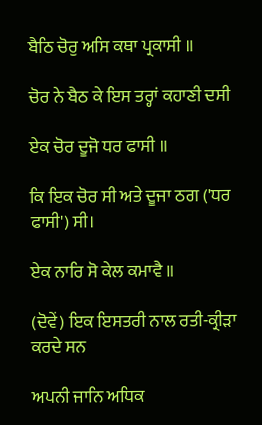ਬੈਠਿ ਚੋਰੁ ਅਸਿ ਕਥਾ ਪ੍ਰਕਾਸੀ ॥

ਚੋਰ ਨੇ ਬੈਠ ਕੇ ਇਸ ਤਰ੍ਹਾਂ ਕਹਾਣੀ ਦਸੀ

ਏਕ ਚੋਰ ਦੂਜੋ ਧਰ ਫਾਸੀ ॥

ਕਿ ਇਕ ਚੋਰ ਸੀ ਅਤੇ ਦੂਜਾ ਠਗ ('ਧਰ ਫਾਸੀ') ਸੀ।

ਏਕ ਨਾਰਿ ਸੋ ਕੇਲ ਕਮਾਵੈ ॥

(ਦੋਵੇਂ) ਇਕ ਇਸਤਰੀ ਨਾਲ ਰਤੀ-ਕ੍ਰੀੜਾ ਕਰਦੇ ਸਨ

ਅਪਨੀ ਜਾਨਿ ਅਧਿਕ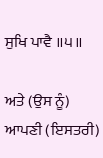ਸੁਖਿ ਪਾਵੈ ॥੫॥

ਅਤੇ (ਉਸ ਨੂੰ) ਆਪਣੀ (ਇਸਤਰੀ)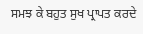ਸਮਝ ਕੇ ਬਹੁਤ ਸੁਖ ਪ੍ਰਾਪਤ ਕਰਦੇ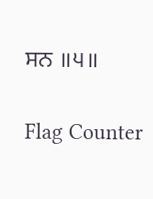ਸਨ ॥੫॥


Flag Counter